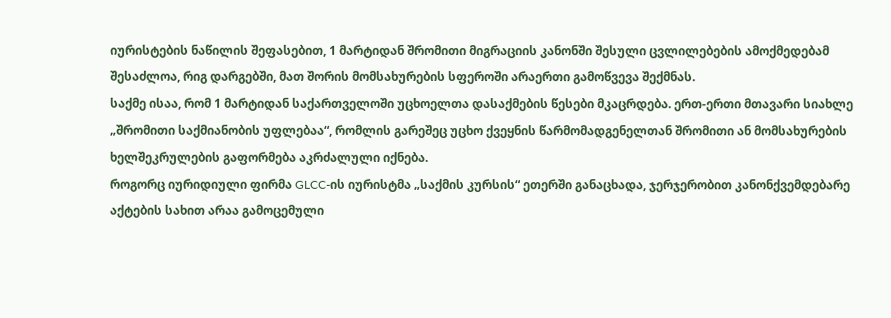იურისტების ნაწილის შეფასებით, 1 მარტიდან შრომითი მიგრაციის კანონში შესული ცვლილებების ამოქმედებამ შესაძლოა, რიგ დარგებში, მათ შორის მომსახურების სფეროში არაერთი გამოწვევა შექმნას.
საქმე ისაა, რომ 1 მარტიდან საქართველოში უცხოელთა დასაქმების წესები მკაცრდება. ერთ-ერთი მთავარი სიახლე „შრომითი საქმიანობის უფლებაა“, რომლის გარეშეც უცხო ქვეყნის წარმომადგენელთან შრომითი ან მომსახურების ხელშეკრულების გაფორმება აკრძალული იქნება.
როგორც იურიდიული ფირმა GLCC-ის იურისტმა „საქმის კურსის“ ეთერში განაცხადა, ჯერჯერობით კანონქვემდებარე აქტების სახით არაა გამოცემული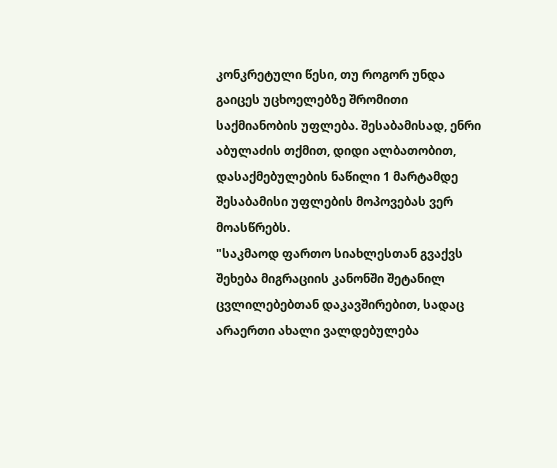კონკრეტული წესი, თუ როგორ უნდა გაიცეს უცხოელებზე შრომითი საქმიანობის უფლება. შესაბამისად, ენრი აბულაძის თქმით, დიდი ალბათობით, დასაქმებულების ნაწილი 1 მარტამდე შესაბამისი უფლების მოპოვებას ვერ მოასწრებს.
"საკმაოდ ფართო სიახლესთან გვაქვს შეხება მიგრაციის კანონში შეტანილ ცვლილებებთან დაკავშირებით, სადაც არაერთი ახალი ვალდებულება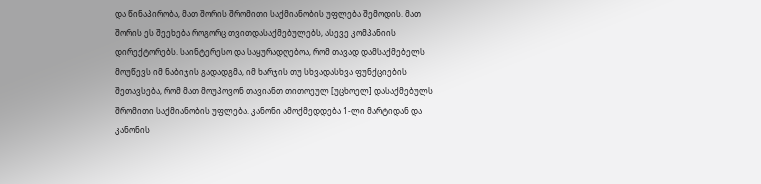და წინაპირობა, მათ შორის შრომითი საქმიანობის უფლება შემოდის. მათ შორის ეს შეეხება როგორც თვითდასაქმებულებს, ასევე კომპანიის დირექტორებს. საინტერესო და საყურადღებოა, რომ თავად დამსაქმებელს მოუწევს იმ ნაბიჯის გადადგმა, იმ ხარჯის თუ სხვადასხვა ფუნქციების შეთავსება, რომ მათ მოუპოვონ თავიანთ თითოეულ [უცხოელ] დასაქმებულს შრომითი საქმიანობის უფლება. კანონი ამოქმედდება 1-ლი მარტიდან და კანონის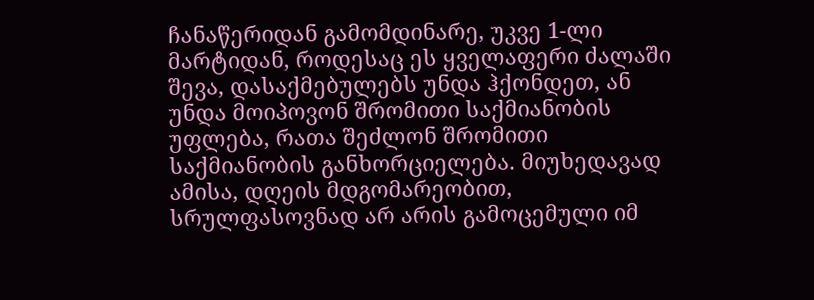ჩანაწერიდან გამომდინარე, უკვე 1-ლი მარტიდან, როდესაც ეს ყველაფერი ძალაში შევა, დასაქმებულებს უნდა ჰქონდეთ, ან უნდა მოიპოვონ შრომითი საქმიანობის უფლება, რათა შეძლონ შრომითი საქმიანობის განხორციელება. მიუხედავად ამისა, დღეის მდგომარეობით, სრულფასოვნად არ არის გამოცემული იმ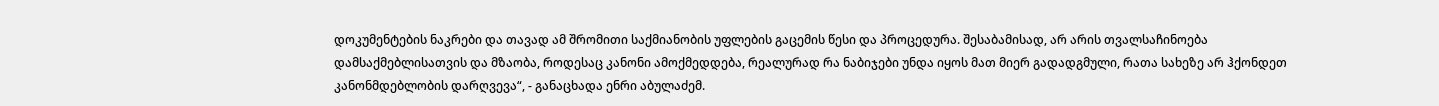დოკუმენტების ნაკრები და თავად ამ შრომითი საქმიანობის უფლების გაცემის წესი და პროცედურა. შესაბამისად, არ არის თვალსაჩინოება დამსაქმებლისათვის და მზაობა, როდესაც კანონი ამოქმედდება, რეალურად რა ნაბიჯები უნდა იყოს მათ მიერ გადადგმული, რათა სახეზე არ ჰქონდეთ კანონმდებლობის დარღვევა“, - განაცხადა ენრი აბულაძემ.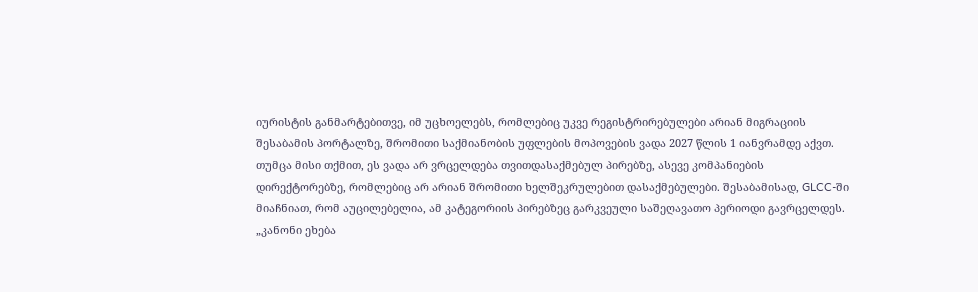იურისტის განმარტებითვე, იმ უცხოელებს, რომლებიც უკვე რეგისტრირებულები არიან მიგრაციის შესაბამის პორტალზე, შრომითი საქმიანობის უფლების მოპოვების ვადა 2027 წლის 1 იანვრამდე აქვთ.
თუმცა მისი თქმით, ეს ვადა არ ვრცელდება თვითდასაქმებულ პირებზე, ასევე კომპანიების დირექტორებზე, რომლებიც არ არიან შრომითი ხელშეკრულებით დასაქმებულები. შესაბამისად, GLCC-ში მიაჩნიათ, რომ აუცილებელია, ამ კატეგორიის პირებზეც გარკვეული საშეღავათო პერიოდი გავრცელდეს.
„კანონი ეხება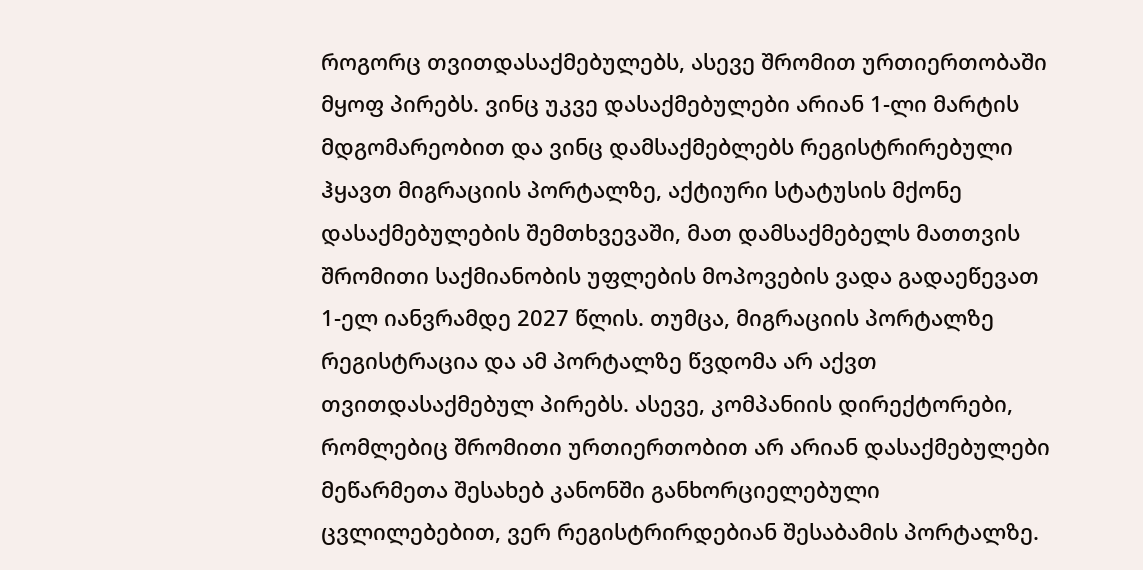როგორც თვითდასაქმებულებს, ასევე შრომით ურთიერთობაში მყოფ პირებს. ვინც უკვე დასაქმებულები არიან 1-ლი მარტის მდგომარეობით და ვინც დამსაქმებლებს რეგისტრირებული ჰყავთ მიგრაციის პორტალზე, აქტიური სტატუსის მქონე დასაქმებულების შემთხვევაში, მათ დამსაქმებელს მათთვის შრომითი საქმიანობის უფლების მოპოვების ვადა გადაეწევათ 1-ელ იანვრამდე 2027 წლის. თუმცა, მიგრაციის პორტალზე რეგისტრაცია და ამ პორტალზე წვდომა არ აქვთ თვითდასაქმებულ პირებს. ასევე, კომპანიის დირექტორები, რომლებიც შრომითი ურთიერთობით არ არიან დასაქმებულები მეწარმეთა შესახებ კანონში განხორციელებული ცვლილებებით, ვერ რეგისტრირდებიან შესაბამის პორტალზე.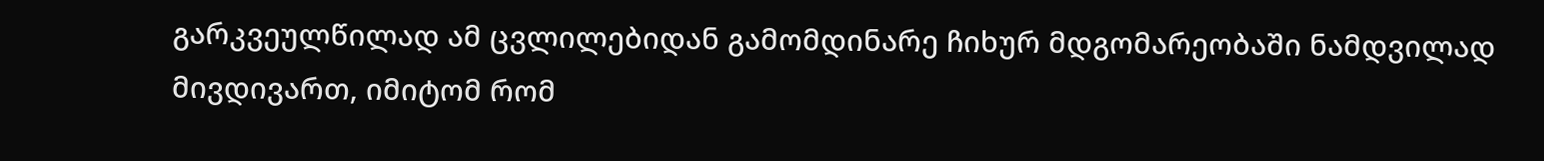გარკვეულწილად ამ ცვლილებიდან გამომდინარე ჩიხურ მდგომარეობაში ნამდვილად მივდივართ, იმიტომ რომ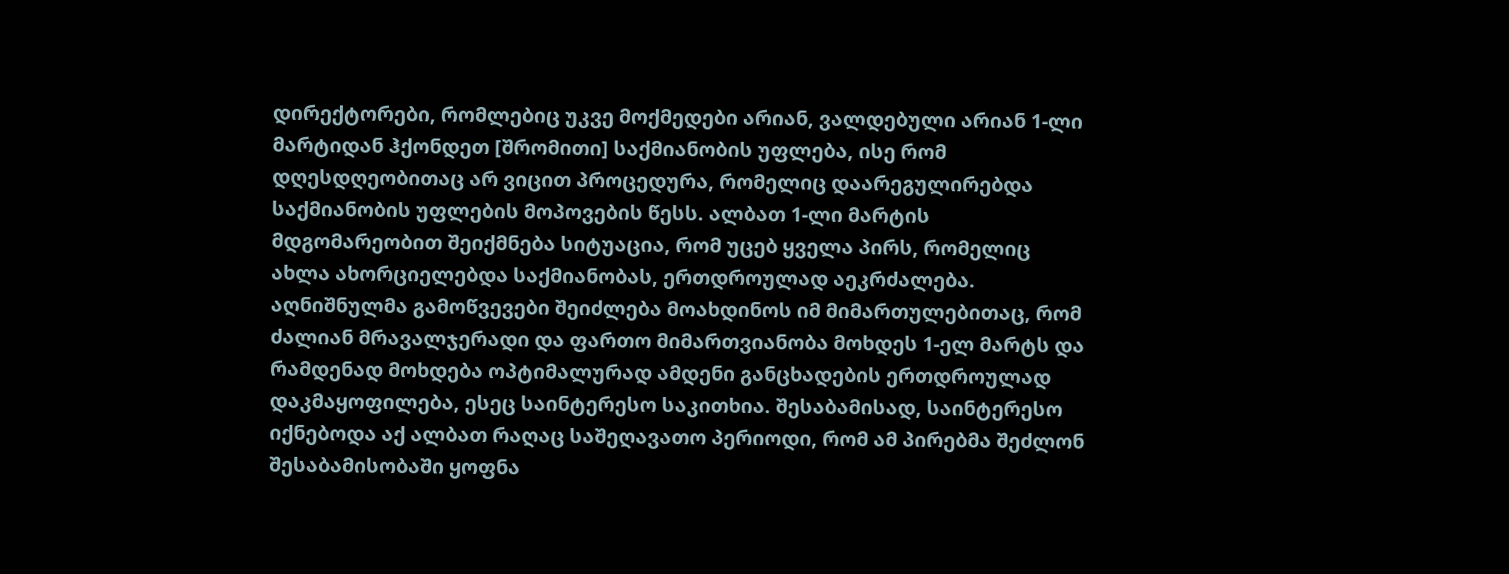დირექტორები, რომლებიც უკვე მოქმედები არიან, ვალდებული არიან 1-ლი მარტიდან ჰქონდეთ [შრომითი] საქმიანობის უფლება, ისე რომ დღესდღეობითაც არ ვიცით პროცედურა, რომელიც დაარეგულირებდა საქმიანობის უფლების მოპოვების წესს. ალბათ 1-ლი მარტის მდგომარეობით შეიქმნება სიტუაცია, რომ უცებ ყველა პირს, რომელიც ახლა ახორციელებდა საქმიანობას, ერთდროულად აეკრძალება. აღნიშნულმა გამოწვევები შეიძლება მოახდინოს იმ მიმართულებითაც, რომ ძალიან მრავალჯერადი და ფართო მიმართვიანობა მოხდეს 1-ელ მარტს და რამდენად მოხდება ოპტიმალურად ამდენი განცხადების ერთდროულად დაკმაყოფილება, ესეც საინტერესო საკითხია. შესაბამისად, საინტერესო იქნებოდა აქ ალბათ რაღაც საშეღავათო პერიოდი, რომ ამ პირებმა შეძლონ შესაბამისობაში ყოფნა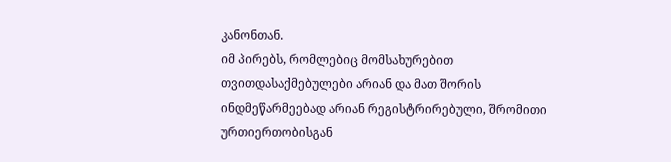კანონთან.
იმ პირებს, რომლებიც მომსახურებით თვითდასაქმებულები არიან და მათ შორის ინდმეწარმეებად არიან რეგისტრირებული, შრომითი ურთიერთობისგან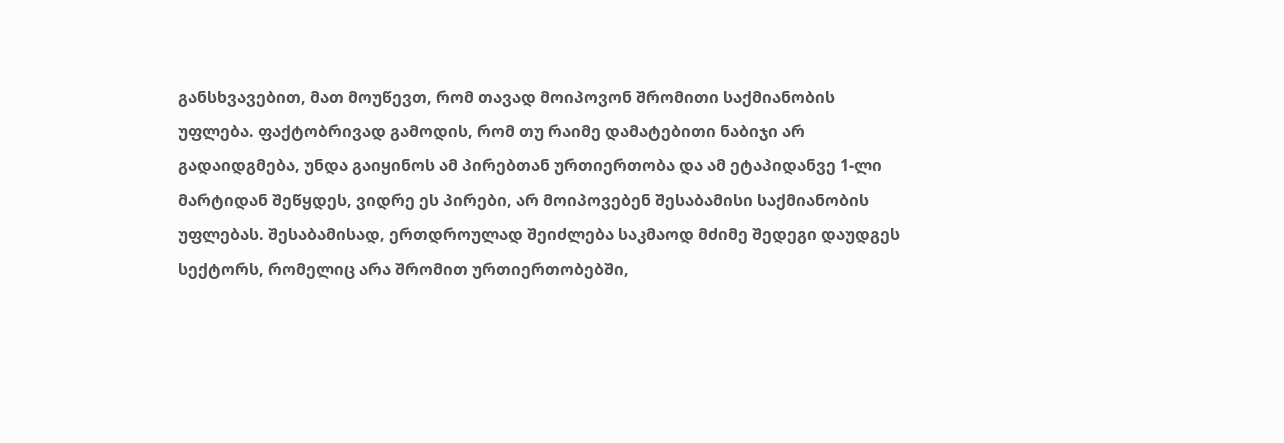განსხვავებით, მათ მოუწევთ, რომ თავად მოიპოვონ შრომითი საქმიანობის უფლება. ფაქტობრივად გამოდის, რომ თუ რაიმე დამატებითი ნაბიჯი არ გადაიდგმება, უნდა გაიყინოს ამ პირებთან ურთიერთობა და ამ ეტაპიდანვე 1-ლი მარტიდან შეწყდეს, ვიდრე ეს პირები, არ მოიპოვებენ შესაბამისი საქმიანობის უფლებას. შესაბამისად, ერთდროულად შეიძლება საკმაოდ მძიმე შედეგი დაუდგეს სექტორს, რომელიც არა შრომით ურთიერთობებში,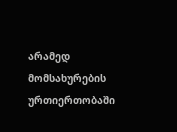არამედ მომსახურების ურთიერთობაში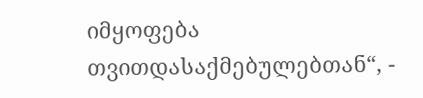იმყოფება თვითდასაქმებულებთან“, -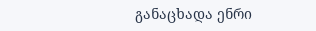განაცხადა ენრი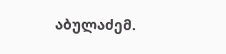აბულაძემ.